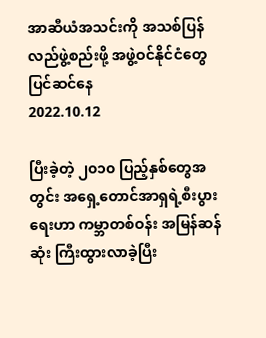အာဆီယံအသင်းကို အသစ်ပြန်လည်ဖွဲ့စည်းဖို့ အဖွဲ့ဝင်နိုင်ငံတွေ ပြင်ဆင်နေ
2022.10.12

ပြီးခဲ့တဲ့ ၂၀၁၀ ပြည့်နှစ်တွေအတွင်း အရှေ့တောင်အာရှရဲ့စီးပွားရေးဟာ ကမ္ဘာတစ်ဝန်း အမြန်ဆန်ဆုံး ကြီးထွားလာခဲ့ပြီး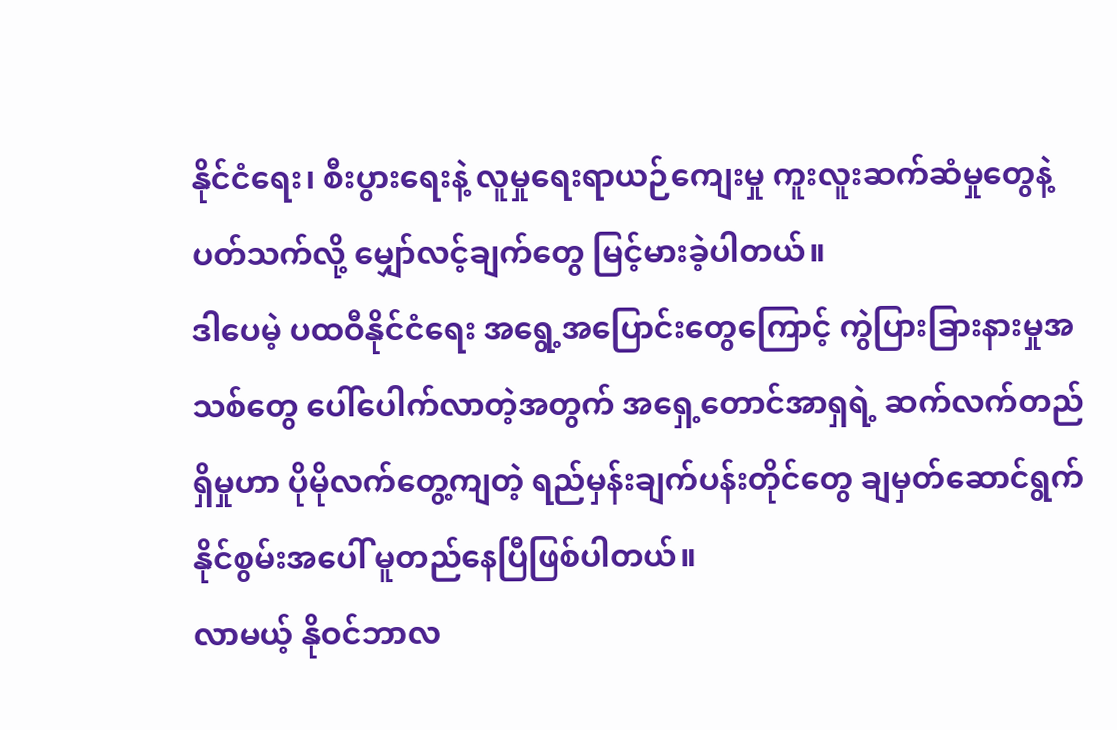နိုင်ငံရေး၊ စီးပွားရေးနဲ့ လူမှုရေးရာယဉ်ကျေးမှု ကူးလူးဆက်ဆံမှုတွေနဲ့ ပတ်သက်လို့ မျှော်လင့်ချက်တွေ မြင့်မားခဲ့ပါတယ်။
ဒါပေမဲ့ ပထဝီနိုင်ငံရေး အရွေ့အပြောင်းတွေကြောင့် ကွဲပြားခြားနားမှုအသစ်တွေ ပေါ်ပေါက်လာတဲ့အတွက် အရှေ့တောင်အာရှရဲ့ ဆက်လက်တည်ရှိမှုဟာ ပိုမိုလက်တွေ့ကျတဲ့ ရည်မှန်းချက်ပန်းတိုင်တွေ ချမှတ်ဆောင်ရွက်နိုင်စွမ်းအပေါ် မူတည်နေပြီဖြစ်ပါတယ်။
လာမယ့် နိုဝင်ဘာလ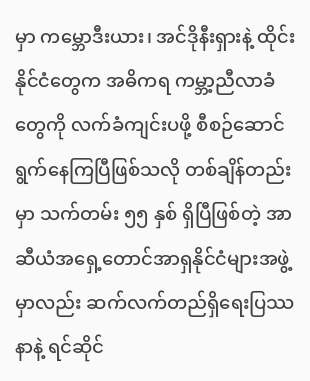မှာ ကမ္ဘောဒီးယား၊ အင်ဒိုနီးရှားနဲ့ ထိုင်းနိုင်ငံတွေက အဓိကရ ကမ္ဘာ့ညီလာခံတွေကို လက်ခံကျင်းပဖို့ စီစဉ်ဆောင်ရွက်နေကြပြီဖြစ်သလို တစ်ချိန်တည်းမှာ သက်တမ်း ၅၅ နှစ် ရှိပြီဖြစ်တဲ့ အာဆီယံအရှေ့တောင်အာရှနိုင်ငံများအဖွဲ့မှာလည်း ဆက်လက်တည်ရှိရေးပြဿနာနဲ့ ရင်ဆိုင်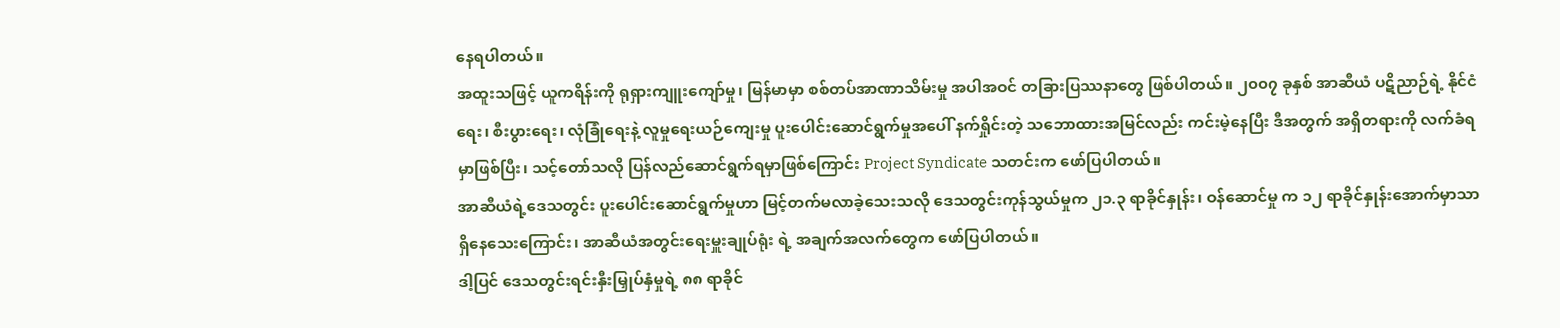နေရပါတယ်။
အထူးသဖြင့် ယူကရိန်းကို ရုရှားကျူးကျော်မှု၊ မြန်မာမှာ စစ်တပ်အာဏာသိမ်းမှု အပါအဝင် တခြားပြဿနာတွေ ဖြစ်ပါတယ်။ ၂၀၀၇ ခုနှစ် အာဆီယံ ပဋိညာဉ်ရဲ့ နိုင်ငံရေး၊ စီးပွားရေး၊ လုံခြုံရေးနဲ့ လူမှုရေးယဉ်ကျေးမှု ပူးပေါင်းဆောင်ရွက်မှုအပေါ် နက်ရှိုင်းတဲ့ သဘောထားအမြင်လည်း ကင်းမဲ့နေပြီး ဒီအတွက် အရှိတရားကို လက်ခံရမှာဖြစ်ပြီး၊ သင့်တော်သလို ပြန်လည်ဆောင်ရွက်ရမှာဖြစ်ကြောင်း Project Syndicate သတင်းက ဖော်ပြပါတယ်။
အာဆီယံရဲ့ဒေသတွင်း ပူးပေါင်းဆောင်ရွက်မှုဟာ မြင့်တက်မလာခဲ့သေးသလို ဒေသတွင်းကုန်သွယ်မှုက ၂၁.၃ ရာခိုင်နှုန်း၊ ဝန်ဆောင်မှု က ၁၂ ရာခိုင်နှုန်းအောက်မှာသာ ရှိနေသေးကြောင်း၊ အာဆီယံအတွင်းရေးမှူးချုပ်ရုံး ရဲ့ အချက်အလက်တွေက ဖော်ပြပါတယ်။
ဒါ့ပြင် ဒေသတွင်းရင်းနှီးမြှုပ်နှံမှုရဲ့ ၈၈ ရာခိုင်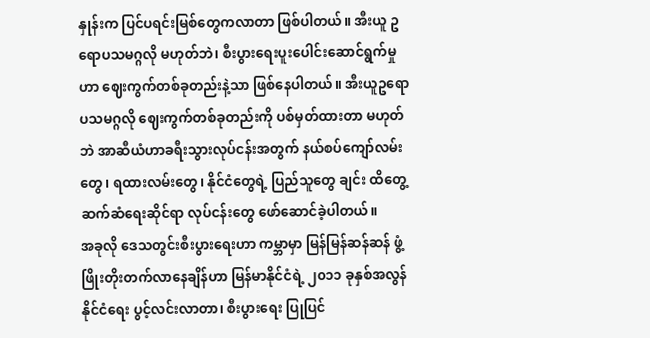နှုန်းက ပြင်ပရင်းမြစ်တွေကလာတာ ဖြစ်ပါတယ်။ အီးယူ ဥရောပသမဂ္ဂလို မဟုတ်ဘဲ၊ စီးပွားရေးပူးပေါင်းဆောင်ရွက်မှုဟာ ဈေးကွက်တစ်ခုတည်းနဲ့သာ ဖြစ်နေပါတယ်။ အီးယူဥရောပသမဂ္ဂလို ဈေးကွက်တစ်ခုတည်းကို ပစ်မှတ်ထားတာ မဟုတ်ဘဲ အာဆီယံဟာခရီးသွားလုပ်ငန်းအတွက် နယ်စပ်ကျော်လမ်းတွေ၊ ရထားလမ်းတွေ၊ နိုင်ငံတွေရဲ့ ပြည်သူတွေ ချင်း ထိတွေ့ဆက်ဆံရေးဆိုင်ရာ လုပ်ငန်းတွေ ဖော်ဆောင်ခဲ့ပါတယ်။
အခုလို ဒေသတွင်းစီးပွားရေးဟာ ကမ္ဘာမှာ မြန်မြန်ဆန်ဆန် ဖွံ့ဖြိုးတိုးတက်လာနေချိန်ဟာ မြန်မာနိုင်ငံရဲ့ ၂၀၁၁ ခုနှစ်အလွန် နိုင်ငံရေး ပွင့်လင်းလာတာ၊ စီးပွားရေး ပြုပြင်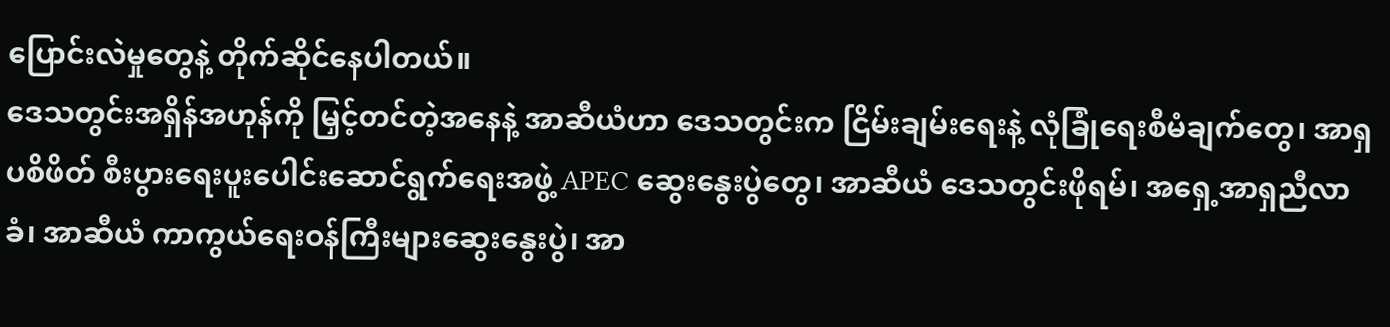ပြောင်းလဲမှုတွေနဲ့ တိုက်ဆိုင်နေပါတယ်။
ဒေသတွင်းအရှိန်အဟုန်ကို မြှင့်တင်တဲ့အနေနဲ့ အာဆီယံဟာ ဒေသတွင်းက ငြိမ်းချမ်းရေးနဲ့ လုံခြုံရေးစီမံချက်တွေ၊ အာရှပစိဖိတ် စီးပွားရေးပူးပေါင်းဆောင်ရွက်ရေးအဖွဲ့ APEC ဆွေးနွေးပွဲတွေ၊ အာဆီယံ ဒေသတွင်းဖိုရမ်၊ အရှေ့အာရှညီလာခံ၊ အာဆီယံ ကာကွယ်ရေးဝန်ကြီးများဆွေးနွေးပွဲ၊ အာ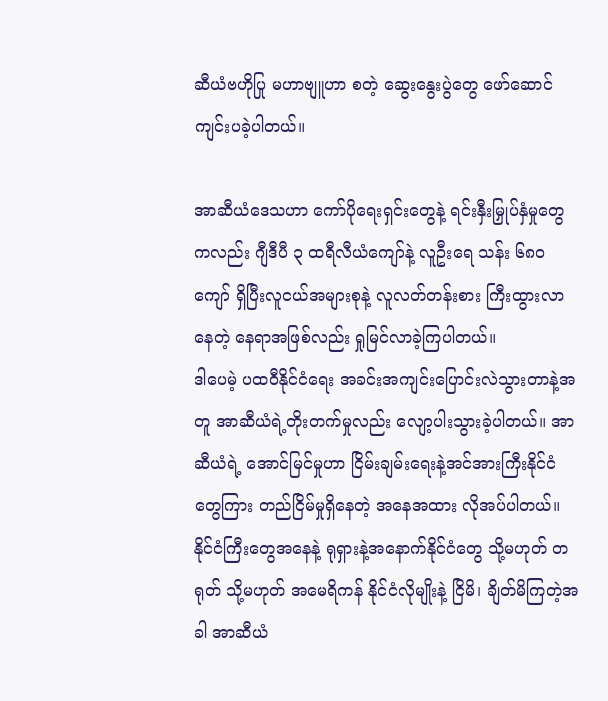ဆီယံဗဟိုပြု မဟာဗျူဟာ စတဲ့ ဆွေးနွေးပွဲတွေ ဖော်ဆောင်ကျင်းပခဲ့ပါတယ်။

အာဆီယံဒေသဟာ ကော်ပိုရေးရှင်းတွေနဲ့ ရင်းနှီးမြှုပ်နှံမှုတွေကလည်း ဂျီဒီပီ ၃ ထရီလီယံကျော်နဲ့ လူဦးရေ သန်း ၆၈၀ ကျော် ရှိပြီးလူငယ်အများစုနဲ့ လူလတ်တန်းစား ကြီးထွားလာနေတဲ့ နေရာအဖြစ်လည်း ရှုမြင်လာခဲ့ကြပါတယ်။
ဒါပေမဲ့ ပထဝီနိုင်ငံရေး အခင်းအကျင်းပြောင်းလဲသွားတာနဲ့အတူ အာဆီယံရဲ့တိုးတက်မှုလည်း လျော့ပါးသွားခဲ့ပါတယ်။ အာဆီယံရဲ့ အောင်မြင်မှုဟာ ငြိမ်းချမ်းရေးနဲ့အင်အားကြီးနိုင်ငံတွေကြား တည်ငြိမ်မှုရှိနေတဲ့ အနေအထား လိုအပ်ပါတယ်။
နိုင်ငံကြီးတွေအနေနဲ့ ရုရှားနဲ့အနောက်နိုင်ငံတွေ သို့မဟုတ် တရုတ် သို့မဟုတ် အမေရိကန် နိုင်ငံလိုမျိုးနဲ့ ငြိမိ၊ ချိတ်မိကြတဲ့အခါ အာဆီယံ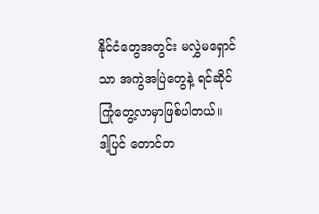နိုင်ငံတွေအတွင်း မလွှဲမရှောင်သာ အကွဲအပြဲတွေနဲ့ ရင်ဆိုင်ကြုံတွေ့လာမှာဖြစ်ပါတယ်။
ဒါ့ပြင် တောင်တ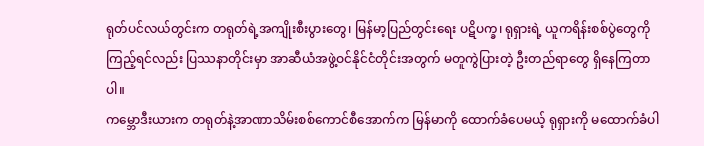ရုတ်ပင်လယ်တွင်းက တရုတ်ရဲ့အကျိုးစီးပွားတွေ၊ မြန်မာ့ပြည်တွင်းရေး ပဋိပက္ခ၊ ရုရှားရဲ့ ယူကရိန်းစစ်ပွဲတွေကို ကြည့်ရင်လည်း ပြဿနာတိုင်းမှာ အာဆီယံအဖွဲ့ဝင်နိုင်ငံတိုင်းအတွက် မတူကွဲပြားတဲ့ ဦးတည်ရာတွေ ရှိနေကြတာပါ။
ကမ္ဘောဒီးယားက တရုတ်နဲ့အာဏာသိမ်းစစ်ကောင်စီအောက်က မြန်မာကို ထောက်ခံပေမယ့် ရုရှားကို မထောက်ခံပါ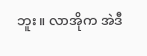ဘူး။ လာအိုက အဲဒီ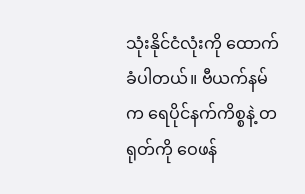သုံးနိုင်ငံလုံးကို ထောက်ခံပါတယ်။ ဗီယက်နမ်က ရေပိုင်နက်ကိစ္စနဲ့ တရုတ်ကို ဝေဖန်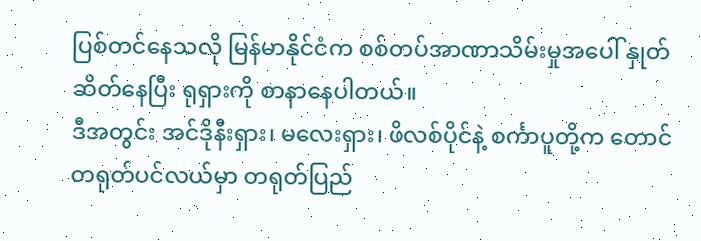ပြစ်တင်နေသလို မြန်မာနိုင်ငံက စစ်တပ်အာဏာသိမ်းမှုအပေါ် နှုတ်ဆိတ်နေပြီး ရုရှားကို စာနာနေပါတယ်။
ဒီအတွင်း အင်ဒိုနီးရှား၊ မလေးရှား၊ ဖိလစ်ပိုင်နဲ့ စင်္ကာပူတို့က တောင်တရုတ်ပင်လယ်မှာ တရုတ်ပြည်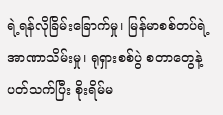ရဲ့ရန်လိုခြိမ်းခြောက်မှု၊ မြန်မာစစ်တပ်ရဲ့အာဏာသိမ်းမှု၊ ရုရှားစစ်ပွဲ စတာတွေနဲ့ပတ်သက်ပြီး စိုးရိမ်မ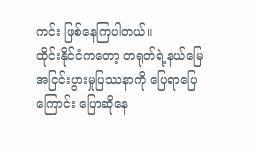ကင်း ဖြစ်နေကြပါတယ်။
ထိုင်းနိုင်ငံကတော့ တရုတ်ရဲ့နယ်မြေ အငြင်းပွားမှုပြဿနာကို ပြေရာပြေကြောင်း ပြောဆိုနေ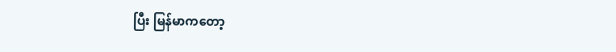ပြီး မြန်မာကတော့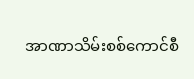အာဏာသိမ်းစစ်ကောင်စီ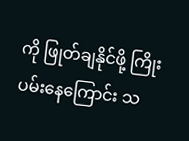ကို ဖြုတ်ချနိုင်ဖို့ ကြိုးပမ်းနေကြောင်း သ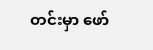တင်းမှာ ဖော်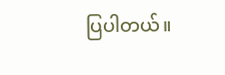ပြပါတယ်။